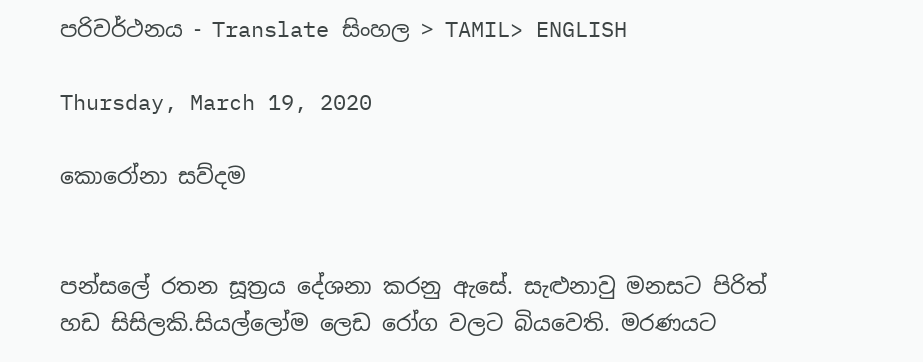පරිවර්ථනය - Translate සිංහල > TAMIL> ENGLISH

Thursday, March 19, 2020

කොරෝනා සව්දම


පන්සලේ රතන සූත්‍රය දේශනා කරනු ඇසේ. සැළුනාවු මනසට පිරිත් හඩ සිසිලකි.සියල්ලෝම ලෙඩ රෝග වලට බියවෙති. මරණයට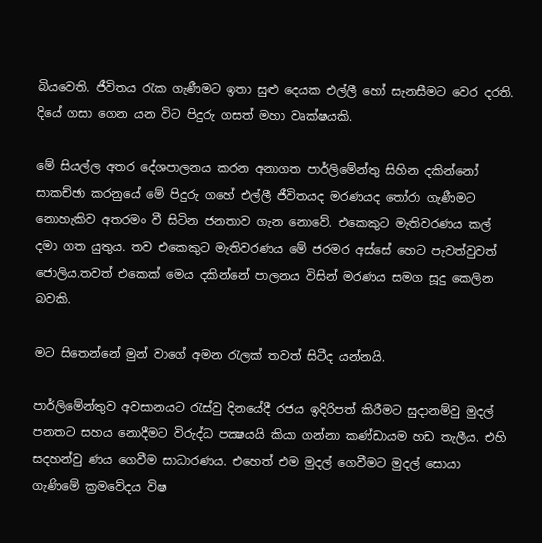බියවෙති. ජීවිතය රැක ගැණීමට ඉතා සුළු දෙයක එල්ලී හෝ සැනසීමට වෙර දරති. දියේ ගසා ගෙන යන විට පිදුරු ගසත් මහා වෘක්ෂයකි.

මේ සියල්ල අතර දේශපාලනය කරන අනාගත පාර්ලිමේන්තු සිහින දකින්නෝ සාකච්ඡා කරනුයේ මේ පිදුරු ගහේ එල්ලී ජීවිතයද මරණයද තෝරා ගැණීමට නොහැකිව අතරමං වී සිටින ජනතාව ගැන නොවේ. එකෙකුට මැතිවරණය කල් දමා ගත යුතුය. තව එකෙකුට මැතිවරණය මේ ජරමර අස්සේ හෙට පැවත්වුවත් ජොලිය.තවත් එකෙක් මෙය දකින්නේ පාලනය විසින් මරණය සමග සූදු කෙලින බවකි.

මට සිතෙන්නේ මුන් වාගේ අමන රැලක් තවත් සිටීද යන්නයි.

පාර්ලිමේන්තුව අවසානයට රැස්වු දිනයේදී රජය ඉදිරිපත් කිරීමට සුදානම්වු මුදල් පනතට සහය නොදීමට විරුද්ධ පක්‍ෂයයි කියා ගන්නා කණ්ඩායම හඩ තැලීය. එහි සදහන්වු ණය ගෙවීම සාධාරණය. එහෙත් එම මුදල් ගෙවීමට මුදල් සොයා ගැණිමේ ක්‍රමවේදය විෂ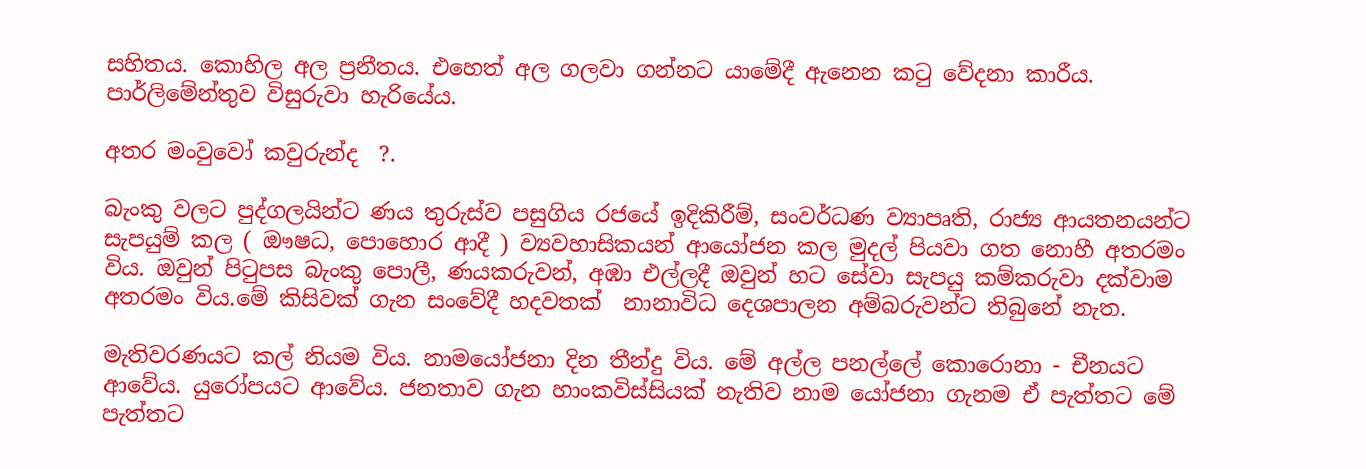සහිතය. කොහිල අල ප්‍රනීතය. එහෙත් අල ගලවා ගන්නට යාමේදී ඇනෙන කටු වේදනා කාරීය. පාර්ලිමේන්තුව විසුරුවා හැරියේය.

අතර මංවුවෝ කවුරුන්ද  ?.

බැංකු වලට පුද්ගලයින්ට ණය තුරුස්ව පසුගිය රජයේ ඉදිකිරීම්, සංවර්ධණ ව්‍යාපෘති, රාජ්‍ය ආයතනයන්ට සැපයුම් කල ( ඖෂධ, පොහොර ආදී ) ව්‍යවහාසිකයන් ආයෝජන කල මුදල් පියවා ගත නොහී අතරමං විය. ඔවුන් පිටුපස බැංකු පොලී, ණයකරුවන්, අඹා එල්ලදී ඔවුන් හට සේවා සැපයු කම්කරුවා දක්වාම අතරමං විය.මේ කිසිවක් ගැන සංවේදී හදවතක්  නානාවිධ දෙශපාලන අම්බරුවන්ට තිබුනේ නැත.

මැතිවරණයට කල් නියම විය. නාමයෝජනා දින තීන්දු විය. මේ අල්ල පනල්ලේ කොරොනා - චීනයට ආවේය. යුරෝපයට ආවේය. ජනතාව ගැන හාංකවිස්සියක් නැතිව නාම යෝජනා ගැනම ඒ පැත්තට මේ පැත්තට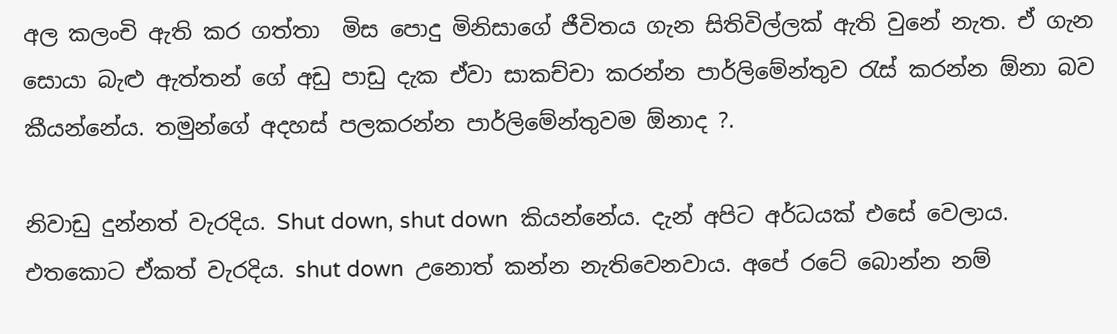අල කලංචි ඇති කර ගත්තා  මිස පොදු මිනිසාගේ ජීවිතය ගැන සිතිවිල්ලක් ඇති වුනේ නැත. ඒ ගැන සොයා බැළු ඇත්තන් ගේ අඩු පාඩු දැක ඒවා සාකච්චා කරන්න පාර්ලිමේන්තුව රැස් කරන්න ඕනා බව කීයන්නේය. තමුන්ගේ අදහස් පලකරන්න පාර්ලිමේන්තුවම ඕනාද ?.

නිවාඩු දුන්නත් වැරදිය. Shut down, shut down  කියන්නේය. දැන් අපිට අර්ධයක් එසේ වෙලාය. එතකොට ඒකත් වැරදිය. shut down  උනොත් කන්න නැතිවෙනවාය. අපේ රටේ බොන්න නම්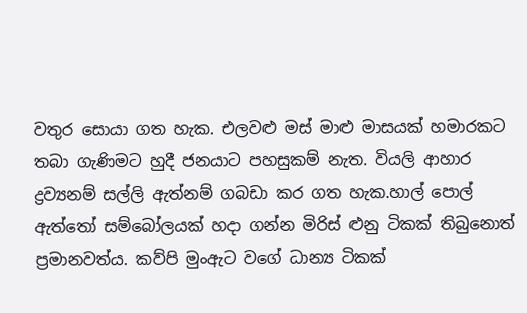වතුර සොයා ගත හැක. එලවළු මස් මාළු මාසයක් හමාරකට තබා ගැණිමට හුදී ජනයාට පහසුකම් නැත. වියලි ආහාර ද්‍රව්‍යනම් සල්ලි ඇත්නම් ගබඩා කර ගත හැක.හාල් පොල් ඇත්තෝ සම්බෝලයක් හදා ගන්න මිරිස් ළුනු ටිකක් තිබුනොත් ප්‍රමානවත්ය. කව්පි මුංඇට වගේ ධාන්‍ය ටිකක්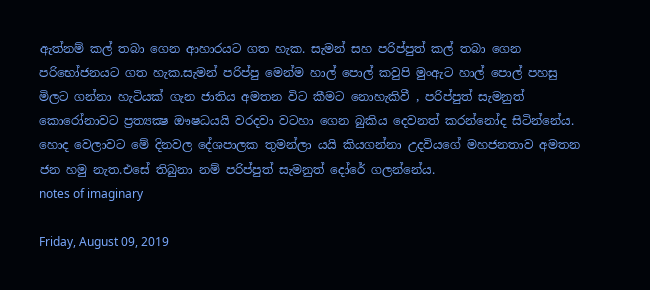ඇත්නම් කල් තබා ගෙන ආහාරයට ගත හැක. සැමන් සහ පරිප්පුත් කල් තබා ගෙන පරිභෝජනයට ගත හැක.සැමන් පරිප්පු මෙන්ම හාල් පොල් කවුපි මුංඇට හාල් පොල් පහසු මිලට ගන්නා හැටියක් ගැන ජාතිය අමතන විට කීමට නොහැකිවී , පරිප්පුත් සැමනුත් කොරෝනාවට ප්‍රත්‍යක්‍ෂ ඖෂධයයි වරදවා වටහා ගෙන බුකිය දෙවනත් කරන්නෝද සිටින්නේය. හොද වෙලාවට මේ දිනවල දේශපාලක තුමන්ලා යයි කියගන්නා උදවියගේ මහජනතාව අමතන ජන හමු නැත.එසේ තිබුනා නම් පරිප්පුත් සැමනුත් දෝරේ ගලන්නේය.
notes of imaginary

Friday, August 09, 2019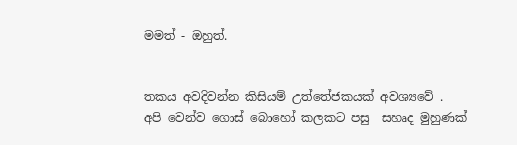මමත් - ඔහුත්.


තකය අවදිවන්න කිසියම් උත්තේජකයක් අවශ්‍යවේ .
අපි වෙන්ව ගොස් බොහෝ කලකට පසු  සහෘද මුහුණක්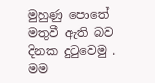මුහුණු පොතේ මතුවී ඇති බව දිනක දුටුවෙමු . මම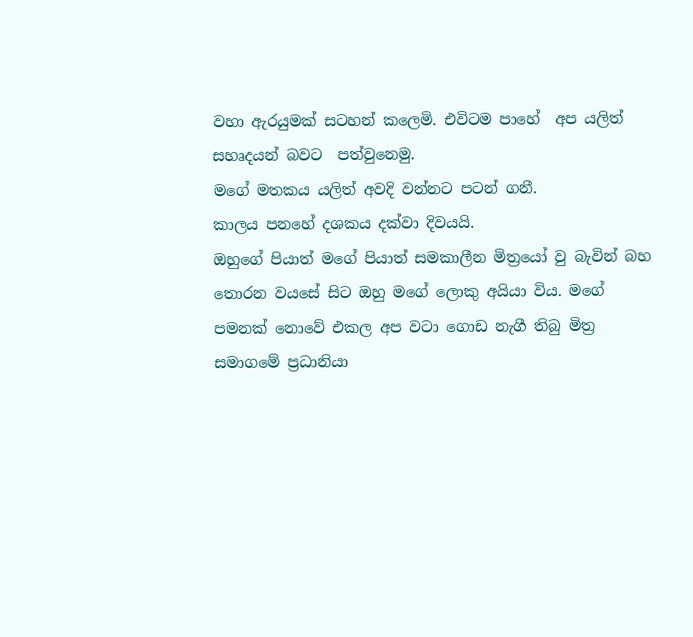වහා ඇරයුමක් සටහන් කලෙමි. එවිටම පාහේ  අප යලිත්  සහෘදයන් බවට  පත්වුනෙමු.
මගේ මතකය යලිත් අවදි වන්නට පටන් ගනී.
කාලය පනහේ දශකය දක්වා දිවයයි.
ඔහුගේ පියාත් මගේ පියාත් සමකාලීන මිත්‍රයෝ වු බැවින් බහ තොරන වයසේ සිට ඔහු මගේ ලොකු අයියා විය. මගේ පමනක් නොවේ එකල අප වටා ගොඩ නැගී තිබු මිත්‍ර සමාගමේ ප්‍රධානියා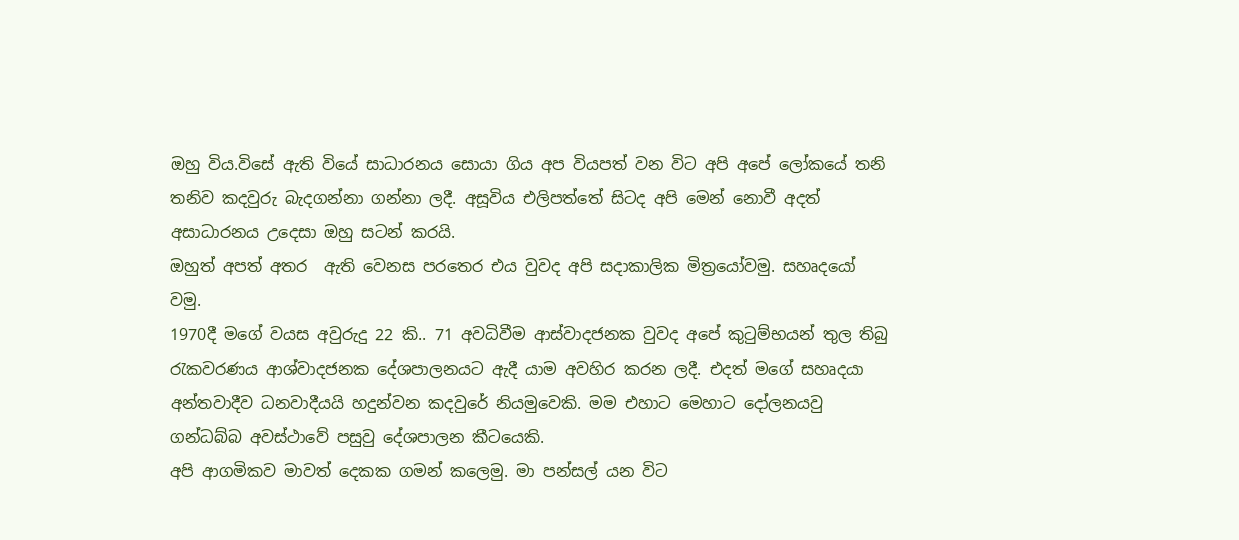ඔහු විය.විසේ ඇති වියේ සාධාරනය සොයා ගිය අප වියපත් වන විට අපි අපේ ලෝකයේ තනි තනිව කදවුරු බැදගන්නා ගන්නා ලදී. අසූවිය එලිපත්තේ සිටද අපි මෙන් නොවී අදත් අසාධාරනය උදෙසා ඔහු සටන් කරයි.
ඔහුත් අපත් අතර  ඇති වෙනස පරතෙර එය වුවද අපි සදාකාලික මිත්‍රයෝවමු. සහෘදයෝ වමු.
1970දී මගේ වයස අවුරුදු 22 කි.. 71 අවධිවීම ආස්වාදජනක වුවද අපේ කුටුම්භයන් තුල තිබු රැකවරණය ආශ්වාදජනක දේශපාලනයට ඇදී යාම අවහිර කරන ලදී. එදත් මගේ සහෘදයා අන්තවාදීව ධනවාදීයයි හදුන්වන කදවුරේ නියමුවෙකි. මම එහාට මෙහාට දෝලනයවු ගන්ධබ්බ අවස්ථාවේ පසුවු දේශපාලන කීටයෙකි.
අපි ආගමිකව මාවත් දෙකක ගමන් කලෙමු. මා පන්සල් යන විට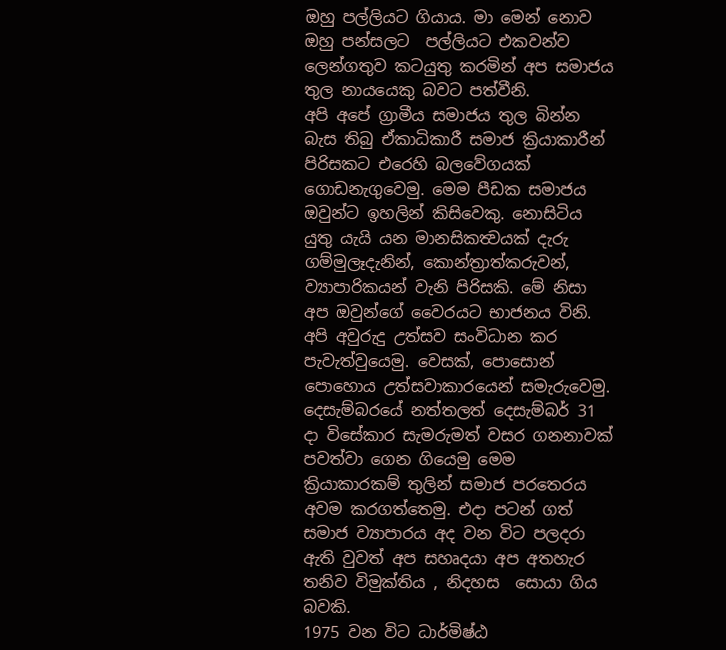ඔහු පල්ලියට ගියාය. මා මෙන් නොව  ඔහු පන්සලට  පල්ලියට එකවන්ව ලෙන්ගතුව කටයුතු කරමින් අප සමාජය තුල නායයෙකු බවට පත්වීනි.
අපි අපේ ග්‍රාමීය සමාජය තුල බින්න බැස තිබු ඒකාධිකාරී සමාජ ක්‍රියාකාරීන් පිරිසකට එරෙහි බලවේගයක් ගොඩනැගුවෙමු. මෙම පීඩක සමාජය ඔවුන්ට ඉහලින් කිසිවෙකු. නොසිටිය යුතු යැයි යන මානසිකත්‍වයක් දැරු ගම්මුලෑදැනින්, කොන්ත්‍රාත්කරුවන්, ව්‍යාපාරිකයන් වැනි පිරිසකි. මේ නිසා අප ඔවුන්ගේ වෛරයට භාජනය විනි.
අපි අවුරුදු උත්සව සංවිධාන කර පැවැත්වුයෙමු. වෙසක්, පොසොන් පොහොය උත්සවාකාරයෙන් සමැරුවෙමු. දෙසැම්බරයේ නත්තලත් දෙසැම්බර් 31 දා විසේකාර සැමරුමත් වසර ගනනාවක් පවත්වා ගෙන ගියෙමු මෙම ක්‍රියාකාරකම් තුලින් සමාජ පරතෙරය අවම කරගත්තෙමු. එදා පටන් ගත් සමාජ ව්‍යාපාරය අද වන විට පලදරා ඇති වුවත් අප සහෘදයා අප අතහැර තනිව විමුක්තිය , නිදහස  සොයා ගිය බවකි.
1975 වන විට ධාර්මිෂ්ඨ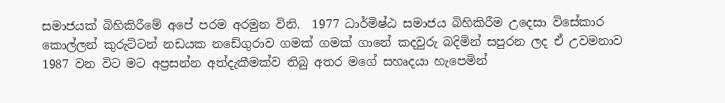සමාජයක් බිහිකිරීමේ අපේ පරම අරමුන විනි.  1977 ධාර්මිෂ්ඨ සමාජය බිහිකිරීම උදෙසා විසේකාර කොල්ලන් කුරුට්ටන් නඩයක නඩේගුරාව ගමක් ගමක් ගානේ කදවුරු බදිමින් සපුරන ලද ඒ උවමනාව 1987 වන විට මට අප්‍රසන්න අත්දැකීමක්ව තිබු අතර මගේ සහෘදයා හැපෙමින්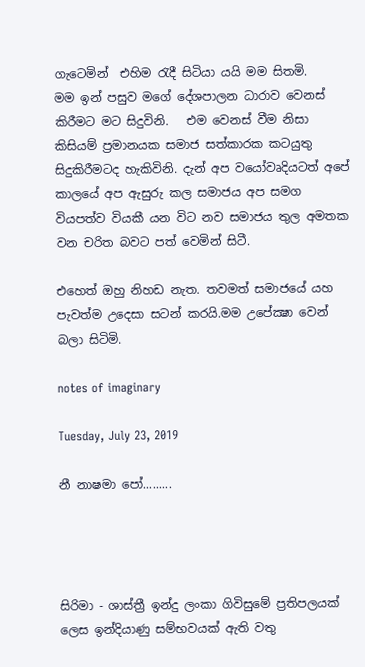ගැටෙමින්  එහිම රැදී සිටියා යයි මම සිතමි.
මම ඉන් පසුව මගේ දේශපාලන ධාරාව වෙනස් කිරීමට මට සිදුවිනි.   එම වෙනස් වීම නිසා  කිසියම් ප්‍රමානයක සමාජ සත්කාරක කටයුතු සිදුකිරීමටද හැකිවිනි. දැන් අප වයෝවෘදියටත් අපේ කාලයේ අප ඇසුරු කල සමාජය අප සමග වියපත්ව වියකී යන විට නව සමාජය තුල අමතක වන චරිත බවට පත් වෙමින් සිටී.

එහෙත් ඔහු නිහඩ නැත. තවමත් සමාජයේ යහ පැවත්ම උදෙසා සටන් කරයි.මම උපේක්‍ෂා වෙන් බලා සිටිමි.

notes of imaginary

Tuesday, July 23, 2019

නී නාෂමා පෝ.........




සිරිමා - ශාස්ත්‍රී ඉන්දු ලංකා ගිවිසුමේ ප්‍රතිපලයක් ලෙස ඉන්දියාණු සම්භවයක් ඇති වතු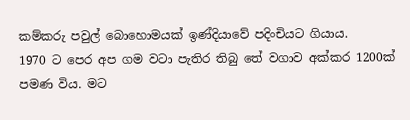කම්කරු පවුල් බොහොමයක් ඉණ්දියාවේ පදිංචියට ගියාය.
1970 ට පෙර අප ගම වටා පැතිර තිබු තේ වගාව අක්කර 1200ක් පමණ විය. මට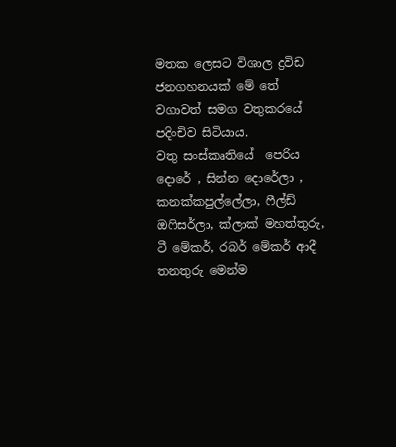මතක ලෙසට විශාල ද්‍රවිඩ ජනගහනයක් මේ තේ වගාවත් සමග වතුකරයේ පදිංචිව සිටියාය.
වතු සංස්කෘතියේ  පෙරිය දොරේ , සින්න දොරේලා , කනක්කපුල්ලේලා, ෆීල්ඩ් ඔෆිසර්ලා, ක්ලාක් මහත්තුරු, ටී මේකර්, රබර් මේකර් ආදී තනතුරු මෙන්ම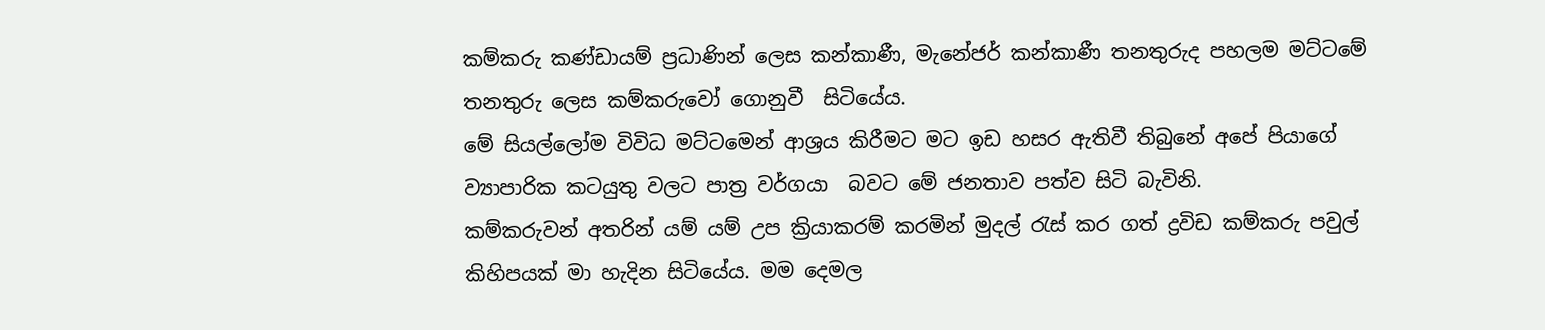කම්කරු කණ්ඩායම් ප්‍රධාණින් ලෙස කන්කාණී, මැනේජර් කන්කාණී තනතුරුද පහලම මට්ටමේ තනතුරු ලෙස කම්කරුවෝ ගොනුවී  සිටියේය.
මේ සියල්ලෝම විවිධ මට්ටමෙන් ආශ්‍රය කිරීමට මට ඉඩ හසර ඇතිවී තිබුනේ අපේ පියාගේ ව්‍යාපාරික කටයුතු වලට පාත්‍ර වර්ගයා  බවට මේ ජනතාව පත්ව සිටි බැවිනි.
කම්කරුවන් අතරින් යම් යම් උප ක්‍රියාකරම් කරමින් මුදල් රැස් කර ගත් ද්‍රවිඩ කම්කරු පවුල් කිහිපයක් මා හැදින සිටියේය. මම දෙමල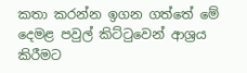කතා කරන්න ඉගන ගත්තේ මේ දෙමළ පවුල් කිට්ටුවෙන් ආශ්‍රය කිරීමට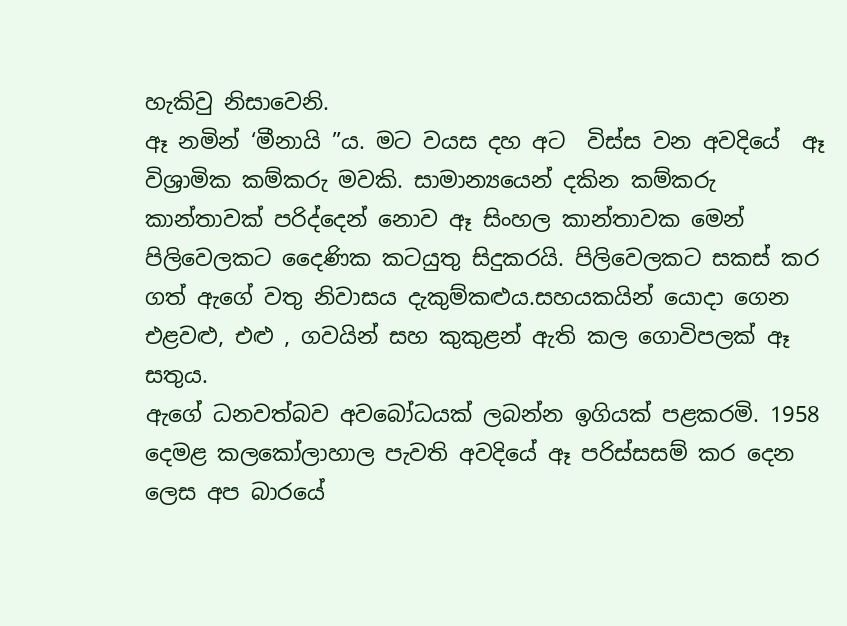හැකිවු නිසාවෙනි.
ඈ නමින් ‘මීනායි ”ය. මට වයස දහ අට  විස්ස වන අවදියේ  ඈ විශ්‍රාමික කම්කරු මවකි. සාමාන්‍යයෙන් දකින කම්කරු කාන්තාවක් පරිද්දෙන් නොව ඈ සිංහල කාන්තාවක මෙන් පිලිවෙලකට දෛණික කටයුතු සිදුකරයි. පිලිවෙලකට සකස් කර ගත් ඇගේ වතු නිවාසය දැකුම්කළුය.සහයකයින් යොදා ගෙන එළවළු, එළු , ගවයින් සහ කුකුළන් ඇති කල ගොවිපලක් ඈ සතුය.
ඇගේ ධනවත්බව අවබෝධයක් ලබන්න ඉගියක් පළකරමි. 1958 දෙමළ කලකෝලාහාල පැවති අවදියේ ඈ පරිස්සසම් කර දෙන ලෙස අප බාරයේ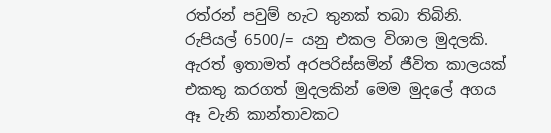රත්රන් පවුම් හැට තුනක් තබා තිබිනි.
රුපියල් 6500/= යනු එකල විශාල මුදලකි. ඇරත් ඉතාමත් අරපරිස්සමින් ජීවිත කාලයක් එකතු කරගත් මුදලකින් මෙම මුදලේ අගය ඈ වැනි කාන්තාවකට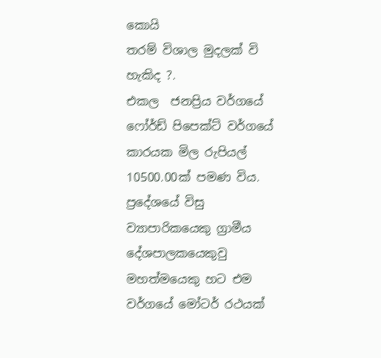කොයි
තරම් විශාල මුදලක් වි හැකිද ?.
එකල  ජනප්‍රිය වර්ගයේ ෆෝර්ඩ් පිපෙක්ට් වර්ගයේ කාරයක මිල රුපියල් 10500.00ක් පමණ විය.
ප්‍රදේශයේ විසු ව්‍යාපාරිකයෙකු ග්‍රාමීය දේශපාලකයෙකුවු මහත්මයෙකු හට එම වර්ගයේ මෝටර් රථයක්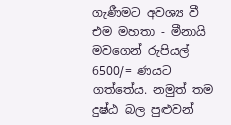ගැණීමට අවශ්‍ය වී එම මහතා - මීනායි මවගෙන් රුපියල් 6500/= ණයට ගත්තේය. නමුත් තම දුෂ්ඨ බල පුළුවන්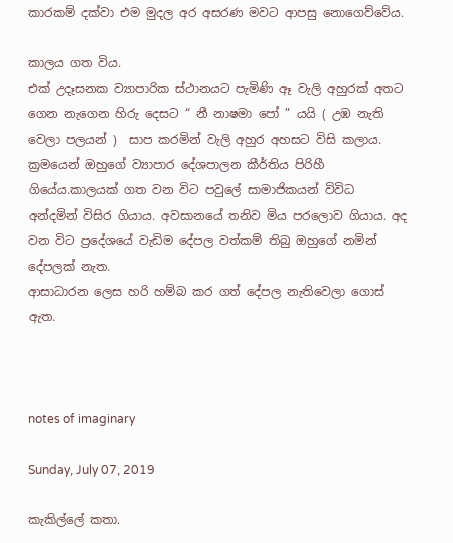කාරකම් දක්වා එම මුදල අර අසරණ මවට ආපසු නොගෙව්වේය.

කාලය ගත විය.
එක් උදෑසනක ව්‍යාපාරික ස්ථානයට පැමිණි ඈ වැලි අහුරක් අතට ගෙන නැගෙන හිරු දෙසට “ නී නාෂමා පෝ ” යයි ( උඹ නැති වෙලා පලයන් )  සාප කරමින් වැලි අහුර අහසට විසි කලාය.
ක්‍රමයෙන් ඔහුගේ ව්‍යාපාර දේශපාලන කීර්තිය පිරිහී ගියේය.කාලයක් ගත වන විට පවුලේ සාමාජිකයන් විවිධ අන්දමින් විසිර ගියාය. අවසානයේ තනිව මිය පරලොව ගියාය. අද වන විට ප්‍රදේශයේ වැඩිම දේපල වත්කම් තිබු ඔහුගේ නමින් දේපලක් නැත.
ආසාධාරන ලෙස හරි හම්බ කර ගත් දේපල නැතිවෙලා ගොස් ඇත.



notes of imaginary

Sunday, July 07, 2019

කැකිල්ලේ කතා.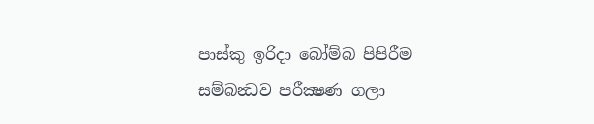පාස්කු ඉරිදා බෝම්බ පිපිරීම සම්බන්‍ධව පරීක්‍ෂණ ගලා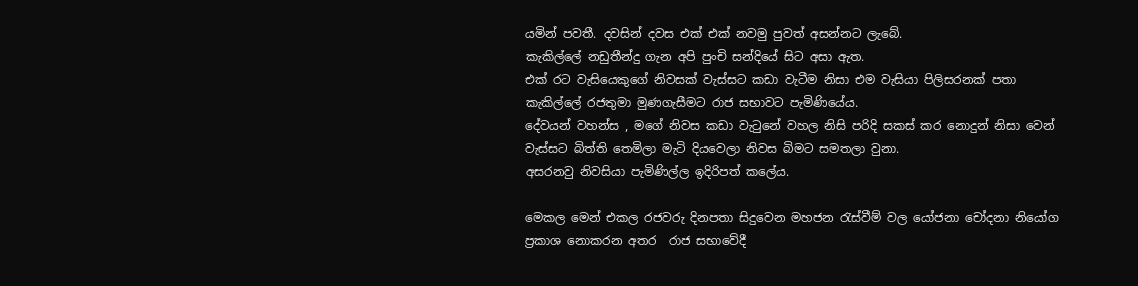යමින් පවතී. දවසින් දවස එක් එක් නවමු පුවත් අසන්නට ලැබේ.
කැකිල්ලේ නඩුතීන්දු ගැන අපි පුංචි සන්දියේ සිට අසා ඇත.
එක් රට වැසියෙකුගේ නිවසක් වැස්සට කඩා වැටීම නිසා එම වැසියා පිලිසරනක් පතා කැකිල්ලේ රජතුමා මුණගැසීමට රාජ සභාවට පැමිණියේය.
දේවයන් වහන්ස , මගේ නිවස කඩා වැටුනේ වහල නිසි පරිදි සකස් කර නොදුන් නිසා වෙන්  වැස්සට බිත්ති තෙමිලා මැටි දියවෙලා නිවස බිමට සමතලා වුනා.
අසරනවු නිවසියා පැමිණිල්ල ඉදිරිපත් කලේය.

මෙකල මෙන් එකල රජවරු දිනපතා සිදුවෙන මහජන රැස්වීම් වල යෝජනා චෝදනා නියෝග ප්‍රකාශ නොකරන අතර  රාජ සභාවේදී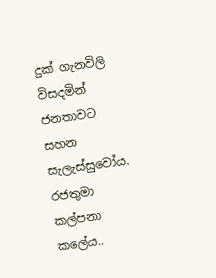දුක් ගැනවිලි විසදමින් ජනතාවට සහන සැලැස්සුවෝය.
රජතුමා කල්පනා කලේය..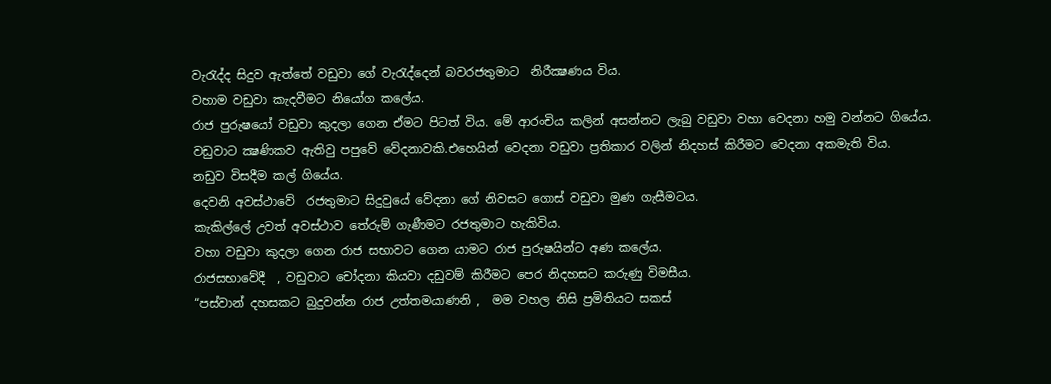වැරැද්ද සිදුව ඇත්තේ වඩුවා ගේ වැරැද්දෙන් බවරජතුමාට  නිරීක්‍ෂණය විය.
වහාම වඩුවා කැදවීමට නියෝග කලේය.
රාජ පුරුෂයෝ වඩුවා කුදලා ගෙන ඒමට පිටත් විය. මේ ආරංචිය කලින් අසන්නට ලැබු වඩුවා වහා වෙදනා හමු වන්නට ගියේය.
වඩුවාට ක්‍ෂණිකව ඇතිවු පපුවේ වේදනාවකි.එහෙයින් වෙදනා වඩුවා ප්‍රතිකාර වලින් නිදහස් කිරීමට වෙදනා අකමැති විය.
නඩුව විසදීම කල් ගියේය.
දෙවනි අවස්ථාවේ  රජතුමාට සිදුවුයේ වේදනා ගේ නිවසට ගොස් වඩුවා මුණ ගැසීමටය.
කැකිල්ලේ උවත් අවස්ථාව තේරුම් ගැණීමට රජතුමාට හැකිවිය.
වහා වඩුවා කුදලා ගෙන රාජ සභාවට ගෙන යාමට රාජ පුරුෂයින්ට අණ කලේය.
රාජසභාවේදී  , වඩුවාට ‍චෝදනා කියවා දඩුවම් කිරීමට පෙර නිදහසට කරුණු විමසීය.
“පස්වාන් දහසකට බුදුවන්න රාජ උත්තමයාණනි ,  මම වහල නිසි ප්‍රමිතියට සකස්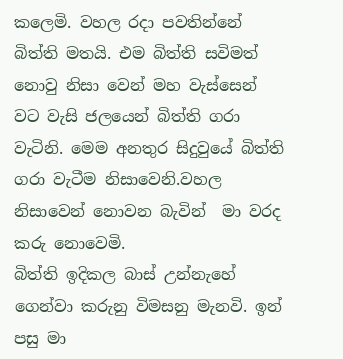කලෙමි. වහල රදා පවතින්නේ බිත්ති මතයි. එම බිත්ති සවිමත් නොවු නිසා වෙන් මහ වැස්සෙන් වට වැසි ජලයෙන් බිත්ති ගරා වැටිනි. මෙම අනතුර සිදුවුයේ බිත්ති ගරා වැටීම නිසාවෙනි.වහල නිසාවෙන් නොවන බැවින්  මා වරද කරු නොවෙමි.
බිත්ති ඉදිකල බාස් උන්නැහේ ගෙන්වා කරුනු විමසනු මැනවි. ඉන් පසු මා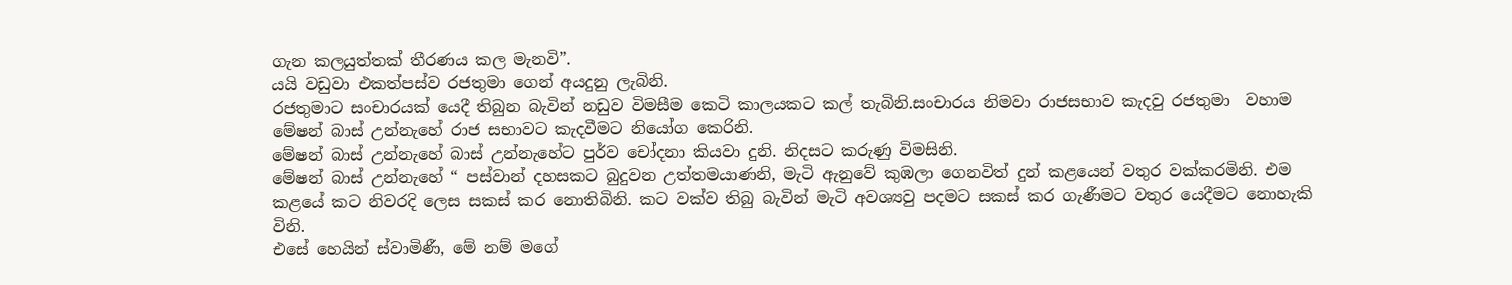ගැන කලයුත්තක් තීරණය කල මැනවි”.
යයි වඩුවා එකත්පස්ව රජතුමා ගෙන් අයදුනු ලැබිනි.
රජතුමාට සංචාරයක් යෙදී තිබුන බැවින් නඩුව විමසීම කෙටි කාලයකට කල් තැබිනි.සංචාරය නිමවා රාජසභාව කැදවු රජතුමා  වහාම මේෂන් බාස් උන්නැහේ රාජ සභාවට කැදවීමට නියෝග කෙරිනි.
මේෂන් බාස් උන්නැහේ බාස් උන්නැහේට පුර්ව චෝදනා කියවා දුනි. නිදසට කරුණු විමසිනි.
මේෂන් බාස් උන්නැහේ “ පස්වාන් දහසකට බුදුවන උත්තමයාණනි, මැටි ඇනුවේ කුඹලා ගෙනවිත් දුන් කළයෙන් වතුර වක්කරමිනි. එම කළයේ කට නිවරදි ලෙස සකස් කර නොතිබිනි. කට වක්ව තිබු බැවින් මැටි අවශ්‍යවු පදමට සකස් කර ගැණීමට වතුර යෙදීමට නොහැකි විනි.
එසේ හෙයින් ස්වාමිණී, මේ නම් මගේ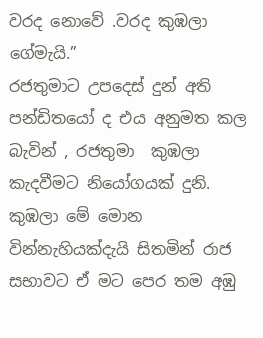වරද නොවේ .වරද කුඹලා ගේමැයි.”
රජතුමාට උපදෙස් දුන් අති පන්ඩිතයෝ ද එය අනුමත කල බැවින් , රජතුමා  කුඹලා කැදවීමට නියෝගයක් දුනි.
කුඹලා මේ මොන වින්නැහියක්දැයි සිතමින් රාජ සභාවට ඒ මට පෙර තම අඹු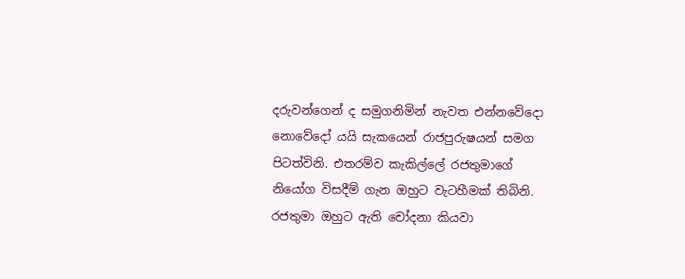දරුවන්ගෙන් ද සමුගනිමින් නැවත එන්නවේදො නොවේදෝ යයි සැකයෙන් රාජපුරුෂයන් සමග පිටත්විනි. එතරම්ව කැකිල්ලේ රජතුමාගේ නියෝග විසදීම් ගැන ඔහුට වැටහීමක් තිබිනි.
රජතුමා ඔහුට ඇති චෝදනා කියවා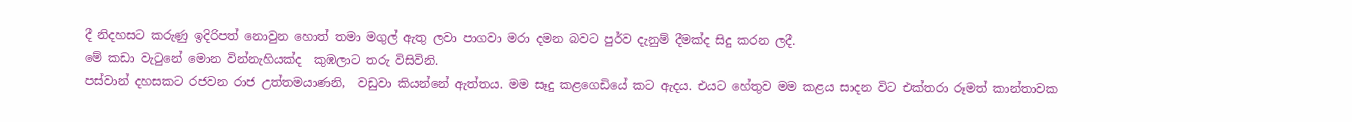දී නිදහසට කරුණු ඉදිරිපත් නොවුන හොත් තමා මගුල් ඇතු ලවා පාගවා මරා දමන බවට පුර්ව දැනුම් දීමක්ද සිදු කරන ලදී.
මේ කඩා වැටුනේ මොන වින්නැහියක්ද  කුඹලාට තරු විසිවිනි.
පස්වාන් දහසකට රජවන රාජ උත්තමයාණනි,  වඩුවා කියන්නේ ඇත්තය. මම සෑදු කළගෙඩියේ කට ඇදය. එයට හේතුව මම කළය සාදන විට එක්තරා රූමත් කාන්තාවක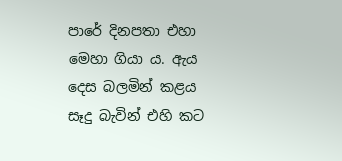පාරේ දිනපතා එහා මෙහා ගියා ය. ඇය දෙස බලමින් කළය සෑදු බැවින් එහි කට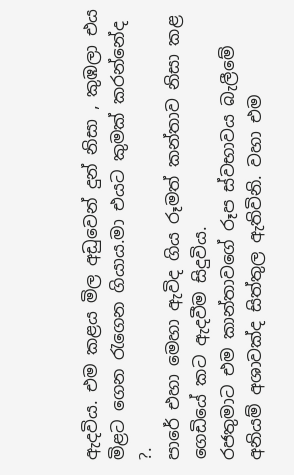ඇදවිය. එම කළය මිල අඩුවෙන් දුන් නිසා , කුඹලා එය  මිළට ගෙන රැගෙන ගියාය.මා එයට කුමක් කරන්නේද ?.
පාරේ එහා මෙහා ඇවිද ගිය රූමත් කන්තාව නිසා කළ ගෙඩියේ කට ඇදවීම සිදුවිය.
රජතුමාට එම කාන්තාවගේ රූප ස්වභාවය බැලීමේ අනියම් අශාවක්ද සිත්තුල ඇතිවිනි. වහා එම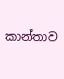කාන්තාව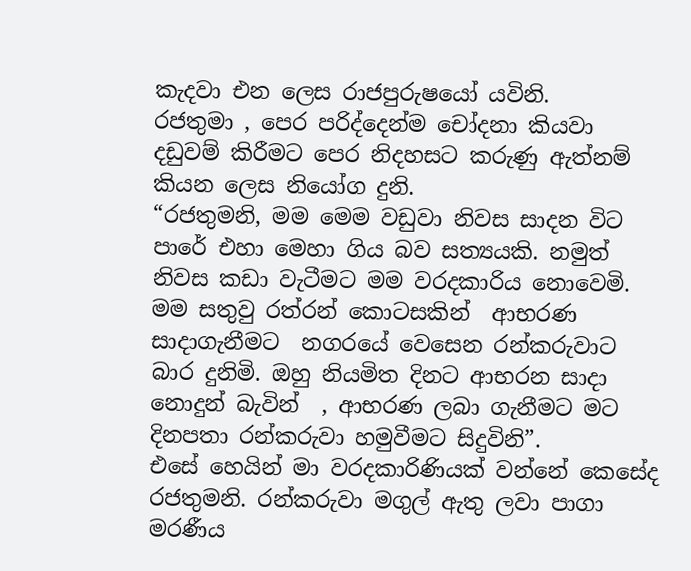කැදවා එන ලෙස රාජපුරුෂයෝ යවිනි.
රජතුමා , පෙර පරිද්දෙන්ම චෝදනා කියවා දඩුවම් කිරීමට පෙර නිදහසට කරුණු ඇත්නම් කියන ලෙස නියෝග දුනි.
“රජතුමනි, මම මෙම වඩුවා නිවස සාදන විට පාරේ එහා මෙහා ගිය බව සත්‍යයකි. නමුත්  නිවස කඩා වැටීමට මම වරදකාරිය නොවෙමි.  මම සතුවු රත්රන් කොටසකින්  ආභරණ සාදාගැනීමට  නගරයේ වෙසෙන රන්කරුවාට බාර දුනිමි. ඔහු නියමිත දිනට ආභරන සාදා නොදුන් බැවින්  , ආභරණ ලබා ගැනීමට මට දිනපතා රන්කරුවා හමුවීමට සිදුවිනි”.
එසේ හෙයින් මා වරදකාරිණියක් වන්නේ කෙසේද රජතුමනි. රන්කරුවා මගුල් ඇතු ලවා පාගා මරණීය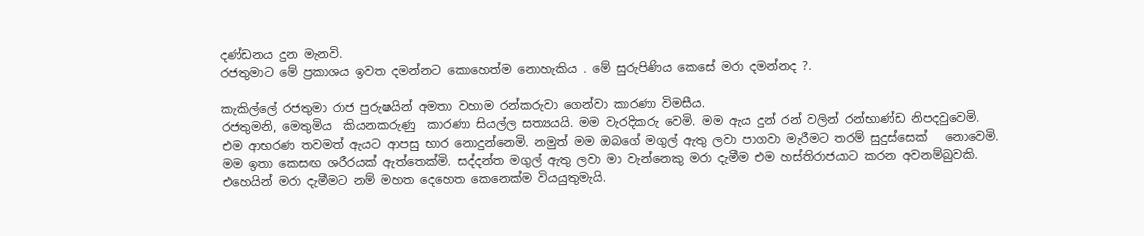දණ්ඩනය දුන මැනවි.
රජතුමාට මේ ප්‍රකාශය ඉවත දමන්නට කොහෙත්ම නොහැකිය . මේ සුරුපිණිය කෙසේ මරා දමන්නද ?.

කැකිල්ලේ රජතුමා රාජ පුරුෂයින් අමතා වහාම රන්කරුවා ගෙන්වා කාරණා විමසීය.
රජතුමනි, මෙතුමිය  කියනකරුණු  කාරණා සියල්ල සත්‍යයයි. මම වැරදිකරු වෙමි. මම ඇය දුන් රන් වලින් රන්භාණ්ඩ නිපදවුවෙමි.  එම ආභරණ තවමත් ඇයට ආපසු භාර නොදුන්නෙමි. නමුත් මම ඔබගේ මගුල් ඇතු ලවා පාගවා මැරීමට තරම් සුදුස්සෙක්   නොවෙමි. මම ඉතා කෙසඟ ශරීරයක් ඇත්තෙක්මි. සද්දන්ත මගුල් ඇතු ලවා මා වැන්නෙකු මරා දැමීම එම හස්තිරාජයාට කරන අවනම්බුවකි.
එහෙයින් මරා දැමීමට නම් මහත දෙහෙත කෙනෙක්ම වියයුතුමැයි.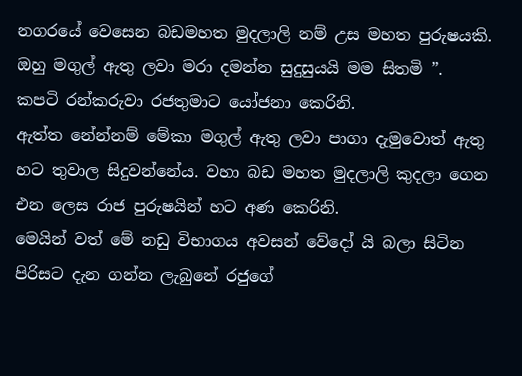නගරයේ වෙසෙන බඩමහත මුදලාලි නම් උස මහත පුරුෂයකි. ඔහු මගුල් ඇතු ලවා මරා දමන්න සුදුසුයයි මම සිතමි ”.
කපටි රන්කරුවා රජතුමාට යෝජනා කෙරිනි.
ඇත්ත නේන්නම් මේකා මගුල් ඇතු ලවා පාගා දැමුවොත් ඇතු හට තුවාල සිදුවන්නේය. වහා බඩ මහත මුදලාලි කුදලා ගෙන එන ලෙස රාජ පුරුෂයින් හට අණ කෙරිනි.
මෙයින් වත් මේ නඩු විභාගය අවසන් වේදෝ යි බලා සිටින පිරිසට දැන ගන්න ලැබුනේ රජුගේ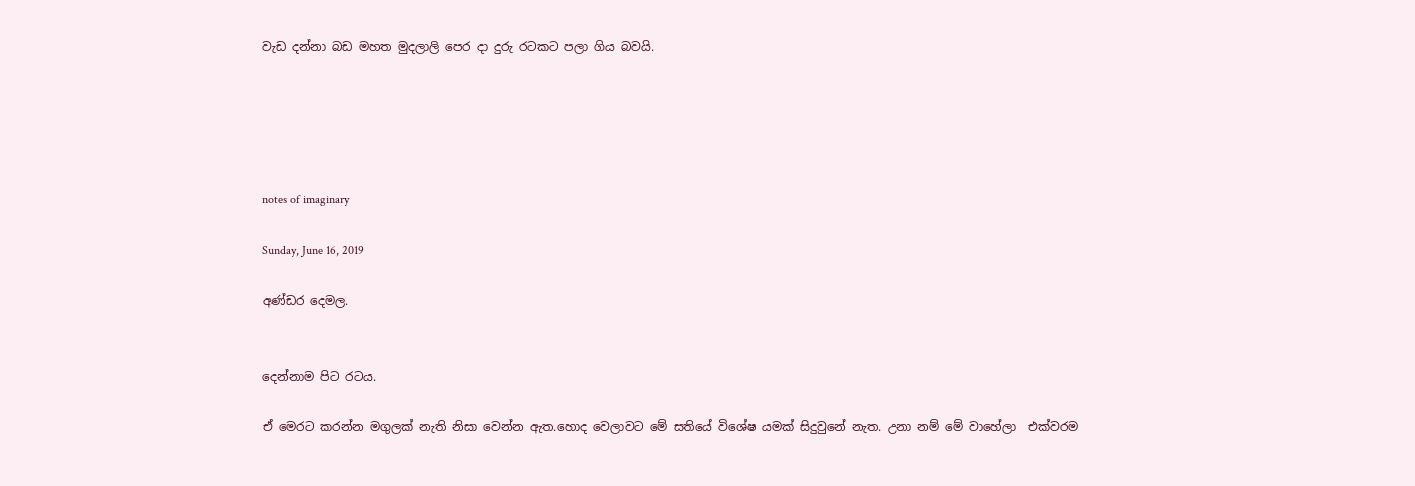වැඩ දන්නා බඩ මහත මුදලාලි පෙර දා දුරු රටකට පලා ගිය බවයි.





notes of imaginary

Sunday, June 16, 2019

අණ්ඩර දෙමල.


දෙන්නාම පිට රටය.

ඒ මෙරට කරන්න මගුලක් නැති නිසා වෙන්න ඇත.හොද වෙලාවට මේ සතියේ විශේෂ යමක් සිදුවුනේ නැත. උනා නම් මේ වාහේලා  එක්වරම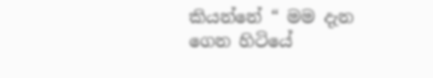කියන්නේ “ මම දැන ගෙන හිටියේ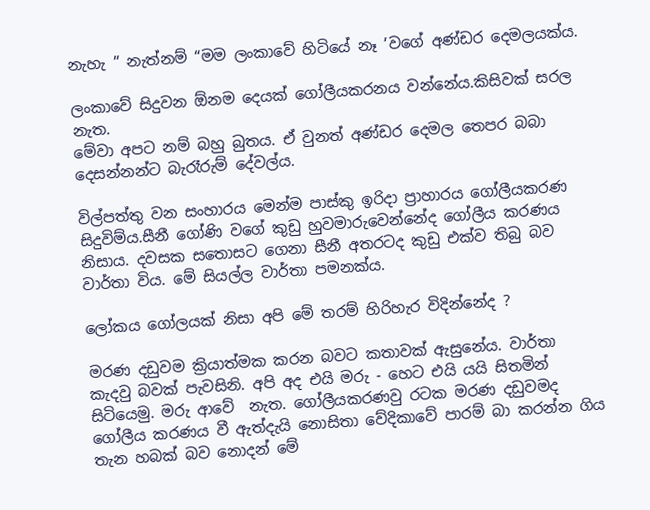නැහැ ” නැත්නම් “මම ලංකාවේ හිටියේ නෑ ’වගේ අණ්ඩර දෙමලයක්ය.

ලංකාවේ සිදුවන ඕනම දෙයක් ගෝලීයකරනය වන්නේය.කිසිවක් සරල නැත.
මේවා අපට නම් බහු බුතය. ඒ වුනත් අණ්ඩර දෙමල තෙපර බබා දෙසන්නන්ට බැරෑරුම් දේවල්ය.

විල්පත්තු වන සංහාරය මෙන්ම පාස්කු ඉරිදා ප්‍රාහාරය ගෝලීයකරණ සිදුවිම්ය.සීනී ගෝණි වගේ කුඩු හුවමාරුවෙන්නේද ගෝලීය කරණය නිසාය. දවසක සතොසට ගෙනා සීනී අතරටද කුඩු එක්ව තිබු බව වාර්තා විය. මේ සියල්ල වාර්තා පමනක්ය.

ලෝකය ගෝලයක් නිසා අපි මේ තරම් හිරිහැර විදින්නේද ?

මරණ දඩුවම ක්‍රියාත්මක කරන බවට කතාවක් ඇසුනේය. වාර්තා කැදවු බවක් පැවසිනි. අපි අද එයි මරු - හෙට එයි යයි සිතමින් සිටියෙමු. මරු ආවේ  නැත. ගෝලීයකරණවු රටක මරණ දඩුවමද ගෝලීය කරණය වී ඇත්දැයි නොසිතා වේදිකාවේ පාරම් බා කරන්න ගිය තැන හබක් බව නොදන් මේ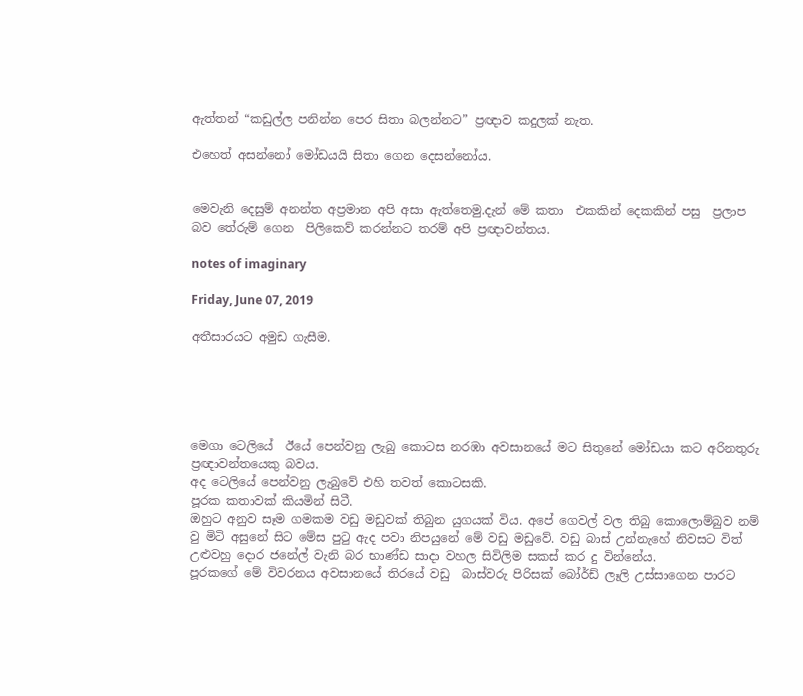ඇත්තන් “කඩුල්ල පනින්න පෙර සිතා බලන්නට” ප්‍රඥාව කදුලක් නැත.

එහෙත් අසන්නෝ මෝඩයයි සිතා ගෙන දෙසන්නෝය.


මෙවැනි දෙසුම් අනන්ත අප්‍රමාන අපි අසා ඇත්තෙමු.දැන් මේ කතා  එකකින් දෙකකින් පසු  ප්‍රලාප බව තේරුම් ගෙන  පිලිකෙව් කරන්නට තරම් අපි ප්‍රඥාවන්තය.

notes of imaginary

Friday, June 07, 2019

අතීසාරයට අමුඩ ගැසීම.





මෙගා ටෙලියේ  ඊයේ පෙන්වනු ලැබු කොටස නරඹා අවසානයේ මට සිතුනේ මෝඩයා කට අරිනතුරු ප්‍රඥාවන්තයෙකු බවය.
අද ටෙලියේ පෙන්වනු ලැබුවේ එහි තවත් කොටසකි.
පූරක කතාවක් කියමින් සිටී.
ඔහුට අනුව සෑම ගමකම වඩු මඩුවක් තිබුන යුගයක් විය. අපේ ගෙවල් වල තිබු කොලොම්බුව නම් වු මිටි අසුනේ සිට මේස පුටු ඇද පවා නිපයුනේ මේ වඩු මඩුවේ. වඩු බාස් උන්නැහේ නිවසට විත් උළුවහු දොර ජනේල් වැනි බර භාණ්ඩ සාදා වහල සිවිලිම සකස් කර දු වින්නේය.
පූරකගේ මේ විවරනය අවසානයේ තිරයේ වඩු  බාස්වරු පිරිසක් බෝර්ඩ් ලෑලි උස්සාගෙන පාරට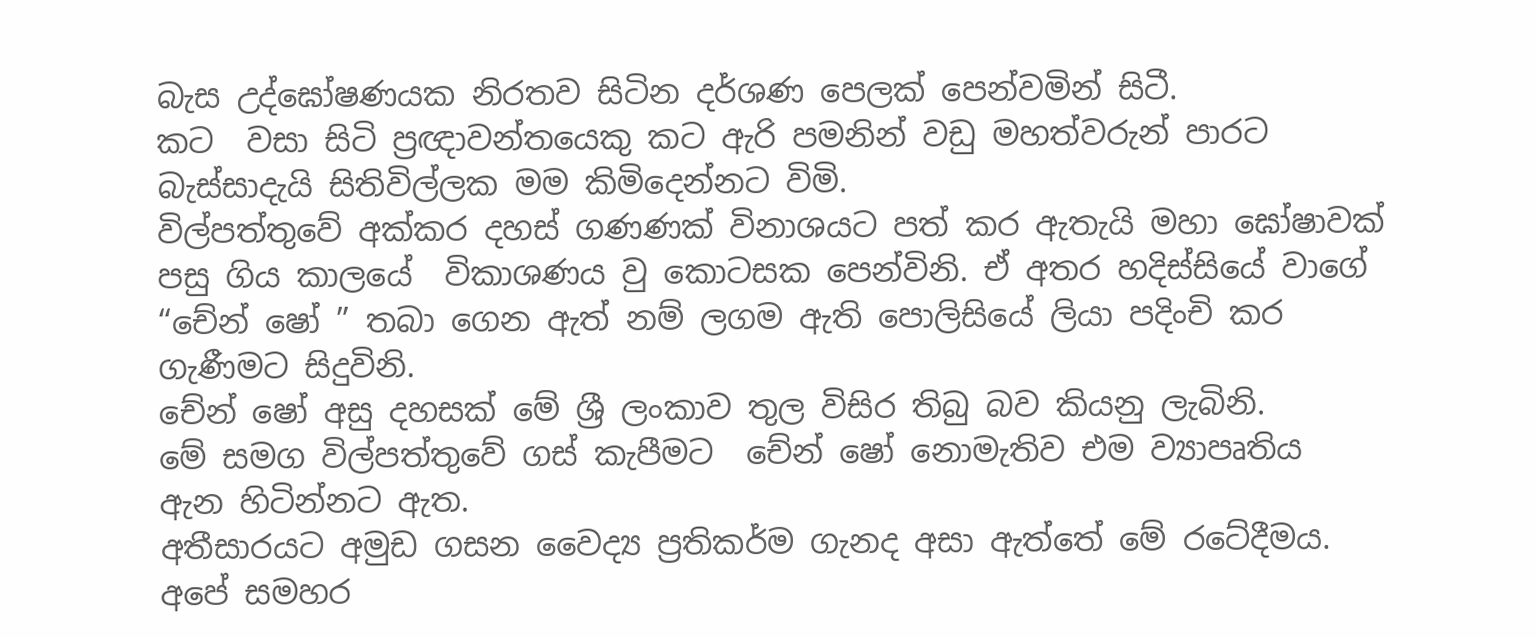බැස උද්ඝෝෂණයක නිරතව සිටින දර්ශණ පෙලක් පෙන්වමින් සිටී.
කට  වසා සිටි ප්‍රඥාවන්තයෙකු කට ඇරි පමනින් වඩු මහත්වරුන් පාරට බැස්සාදැයි සිතිවිල්ලක මම කිමිදෙන්නට විමි.
විල්පත්තුවේ අක්කර දහස් ගණණක් විනාශයට පත් කර ඇතැයි මහා ඝෝෂාවක් පසු ගිය කාලයේ  විකාශණය වු කොටසක පෙන්විනි. ඒ අතර හදිස්සියේ වාගේ “චේන් ෂෝ ” තබා ගෙන ඇත් නම් ලගම ඇති පොලිසියේ ලියා පදිංචි කර ගැණීමට සිදුවිනි.
චේන් ෂෝ අසු දහසක් මේ ශ්‍රී ලංකාව තුල විසිර තිබු බව කියනු ලැබිනි.
මේ සමග විල්පත්තුවේ ගස් කැපීමට  චේන් ෂෝ නොමැතිව එම ව්‍යාපෘතිය  ඇන හිටින්නට ඇත.
අතීසාරයට අමුඩ ගසන වෛද්‍ය ප්‍රතිකර්ම ගැනද අසා ඇත්තේ මේ රටේදීමය. අපේ සමහර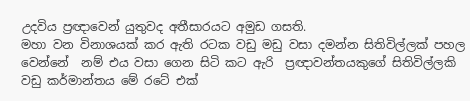උදවිය ප්‍රඥාවෙන් යුතුවද අතීසාරයට අමුඩ ගසති.
මහා වන විනාශයක් කර ඇති රටක වඩු මඩු වසා දමන්න සිතිවිල්ලක් පහල වෙන්නේ  නම් එය වසා ගෙන සිටි කට ඇරි  ප්‍රඥාවන්තයකුගේ සිතිවිල්ලකි
වඩු කර්මාන්තය මේ රටේ එක්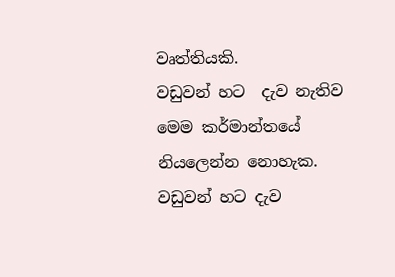වෘත්තියකි.
වඩුවන් හට  දැව නැතිව   මෙම කර්මාන්තයේ නියලෙන්න නොහැක. වඩුවන් හට දැව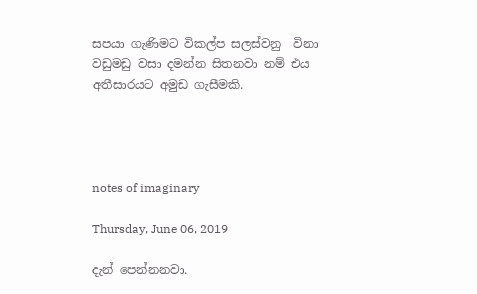සපයා ගැණිමට විකල්ප සලස්වනු  විනා වඩුමඩු වසා දමන්න සිතනවා නම් එය අතීසාරයට අමුඩ ගැසීමකි.




notes of imaginary

Thursday, June 06, 2019

දැන් පෙන්නනවා.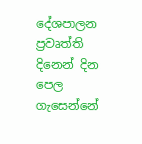දේශපාලන ප්‍රවෘත්ති දිනෙන් දින පෙල ගැසෙන්නේ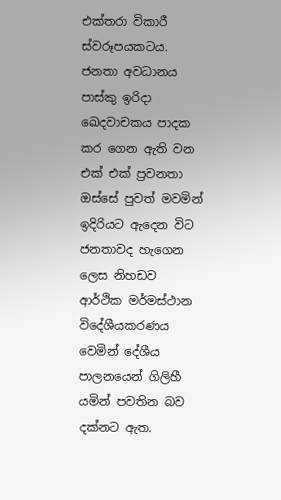එක්තරා විකාරී ස්වරූපයකටය. ජනතා අවධානය පාස්කු ඉරිදා ඛෙදවාචකය පාදක කර ගෙන ඇති වන එක් එක් ප්‍රවනතා ඔස්සේ පුවත් මවමින් ඉදිරියට ඇදෙන විට ජනතාවද හැගෙන ලෙස නිහඩව ආර්ථික මර්මස්ථාන විදේශීයකරණය වෙමින් දේශීය පාලනයෙන් ගිලිහී යමින් පවතින බව දක්නට ඇත.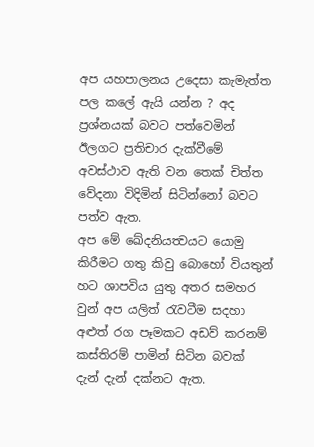අප යහපාලනය උදෙසා කැමැත්ත පල කලේ ඇයි යන්න ? අද ප්‍රශ්නයක් බවට පත්වෙමින් ඊලගට ප්‍රතිචාර දැක්වීමේ  අවස්ථාව ඇති වන තෙක් චිත්ත වේදනා විදිමින් සිටින්නෝ බවට පත්ව ඇත.
අප මේ ඛේදනියත්‍වයට යොමු කිරීමට ගතු කිවු බොහෝ වියතුන් හට ශාපවිය යුතු අතර සමහර වුන් අප යලිත් රැවටීම සදහා අළුත් රග පෑමකට අඩව් කරනම් කස්තිරම් පාමින් සිටින බවක් දැන් දැන් දක්නට ඇත.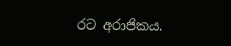රට අරාජිකය.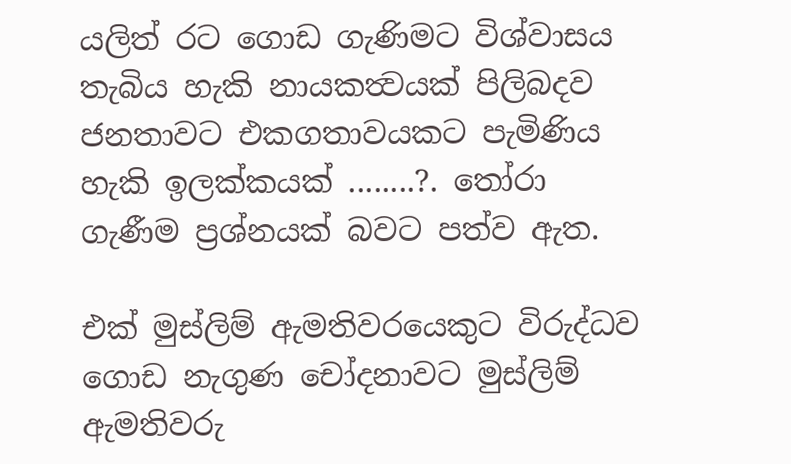යලිත් රට ගොඩ ගැණිමට විශ්වාසය තැබිය හැකි නායකත්‍වයක් පිලිබදව ජනතාවට එකගතාවයකට පැමිණිය හැකි ඉලක්කයක් ........?. තෝරා ගැණීම ප්‍රශ්නයක් බවට පත්ව ඇත.

එක් මුස්ලිම් ඇමතිවරයෙකුට විරුද්ධව ගොඩ නැගුණ චෝදනාවට මුස්ලිම් ඇමතිවරු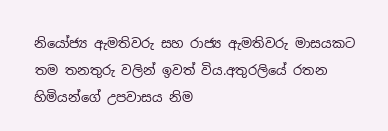නියෝජ්‍ය ඇමතිවරු සහ රාජ්‍ය ඇමතිවරු මාසයකට තම තනතුරු වලින් ඉවත් විය.අතුරලියේ රතන හිමියන්ගේ උපවාසය නිම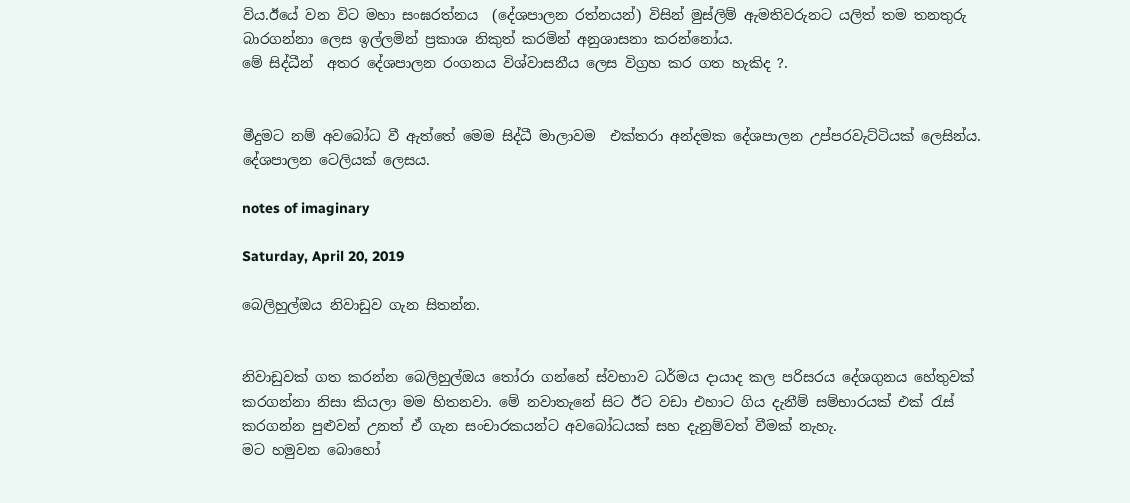විය.ඊයේ වන විට මහා සංඝරත්නය  (දේශපාලන රත්නයන්) විසින් මුස්ලිම් ඇමතිවරුනට යලිත් තම තනතුරු බාරගන්නා ලෙස ඉල්ලමින් ප්‍රකාශ නිකුත් කරමින් අනුශාසනා කරන්නෝය.
මේ සිද්ධීන්  අතර දේශපාලන රංගනය විශ්වාසනීය ලෙස විග්‍රහ කර ගත හැකිද ?.


මීදුමට නම් අවබෝධ වී ඇත්තේ මෙම සිද්ධී මාලාවම  එක්තරා අන්දමක දේශපාලන උප්පරවැට්ටියක් ලෙසින්ය.  දේශපාලන ටෙලියක් ලෙසය.

notes of imaginary

Saturday, April 20, 2019

බෙලිහුල්ඔය නිවාඩුව ගැන සිතන්න.


නිවාඩුවක් ගත කරන්න බෙලිහුල්ඔය තෝරා ගන්නේ ස්වභාව ධර්මය දායාද කල පරිසරය දේශගුනය හේතුවක් කරගන්නා නිසා කියලා මම හිතනවා. මේ නවාතැනේ සිට ඊට වඩා එහාට ගිය දැනීම් සම්භාරයක් එක් රැස් කරගන්න පුළුවන් උනත් ඒ ගැන සංචාරකයන්ට අවබෝධයක් සහ දැනුම්වත් වීමක් නැහැ.
මට හමුවන බොහෝ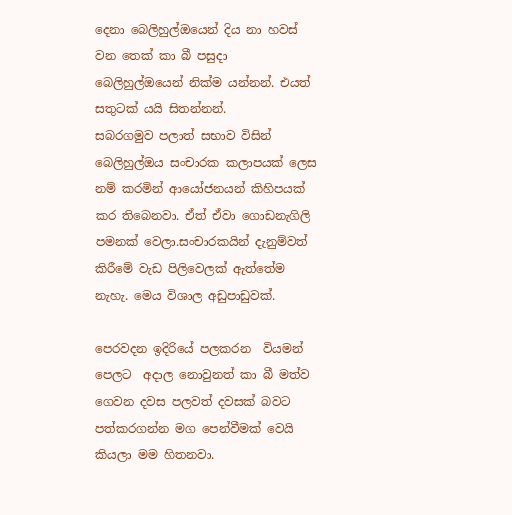දෙනා බෙලිහුල්ඔයෙන් දිය නා හවස් වන තෙක් කා බී පසුදා බෙලිහුල්ඔයෙන් නික්ම යන්නන්. එයත් සතුටක් යයි සිතන්නන්.
සබරගමුව පලාත් සභාව විසින් බෙලිහුල්ඔය සංචාරක කලාපයක් ලෙස නම් කරමින් ආයෝජනයන් කිහිපයක් කර තිබෙනවා. ඒත් ඒවා ගොඩනැගිලි පමනක් වෙලා.සංචාරකයින් දැනුම්වත් කිරීමේ වැඩ පිලිවෙලක් ඇත්තේම නැහැ. මෙය විශාල අඩුපාඩුවක්.

පෙරවදන ඉදිරියේ පලකරන  වියමන් පෙලට  අදාල නොවුනත් කා බී මත්ව ගෙවන දවස පලවත් දවසක් බවට පත්කරගන්න මග පෙන්වීමක් වෙයි කියලා මම හිතනවා.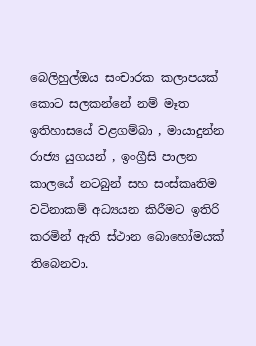බෙලිහුල්ඔය සංචාරක කලාපයක් කොට සලකන්නේ නම් මෑත ඉතිහාසයේ වළගම්බා , මායාදුන්න රාජ්‍ය යුගයන් , ඉංග්‍රීසි පාලන කාලයේ නටබුන් සහ සංස්කෘතිම වටිනාකම් අධ්‍යයන කිරීමට ඉතිරි කරමින් ඇති ස්ථාන බොහෝමයක්  තිබෙනවා.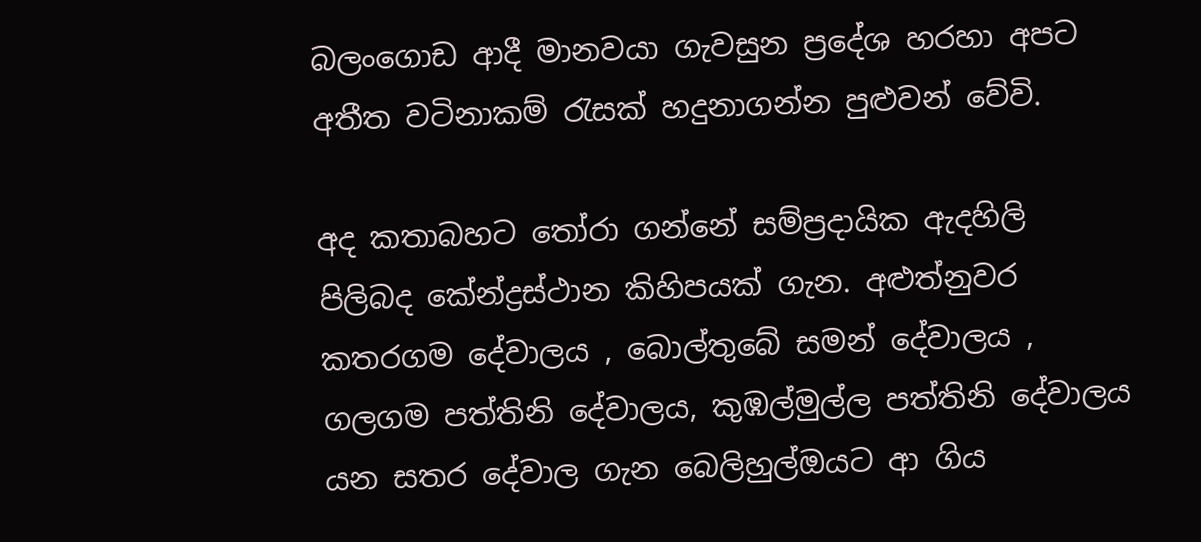බලංගොඩ ආදී මානවයා ගැවසුන ප්‍රදේශ හරහා අපට අතීත වටිනාකම් රැසක් හදුනාගන්න පුළුවන් වේවි.

අද කතාබහට තෝරා ගන්නේ සම්ප්‍රදායික ඇදහිලි පිලිබද කේන්ද්‍රස්ථාන කිහිපයක් ගැන. අළුත්නුවර කතරගම දේවාලය , බොල්තුබේ සමන් දේවාලය , ගලගම පත්තිනි දේවාලය, කුඹල්මුල්ල පත්තිනි දේවාලය යන සතර දේවාල ගැන බෙලිහුල්ඔයට ආ ගිය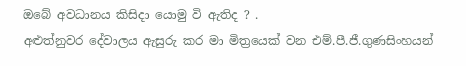ඔබේ අවධානය කිසිදා යොමු වි ඇතිද ? .
අළුත්නුවර දේවාලය ඇසුරු කර මා මිත්‍රයෙක් වන එම්.පී.ජී.ගුණසිංහයන්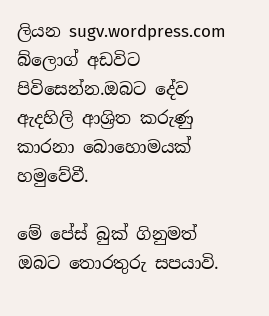ලියන sugv.wordpress.com බ්ලොග් අඩවිට පිවිසෙන්න.ඔබට දේව ඇදහිලි ආශ්‍රිත කරුණු කාරනා බොහොමයක් හමුවේවී.

මේ පේස් බුක් ගිනුමත් ඔබට තොරතුරු සපයාවි.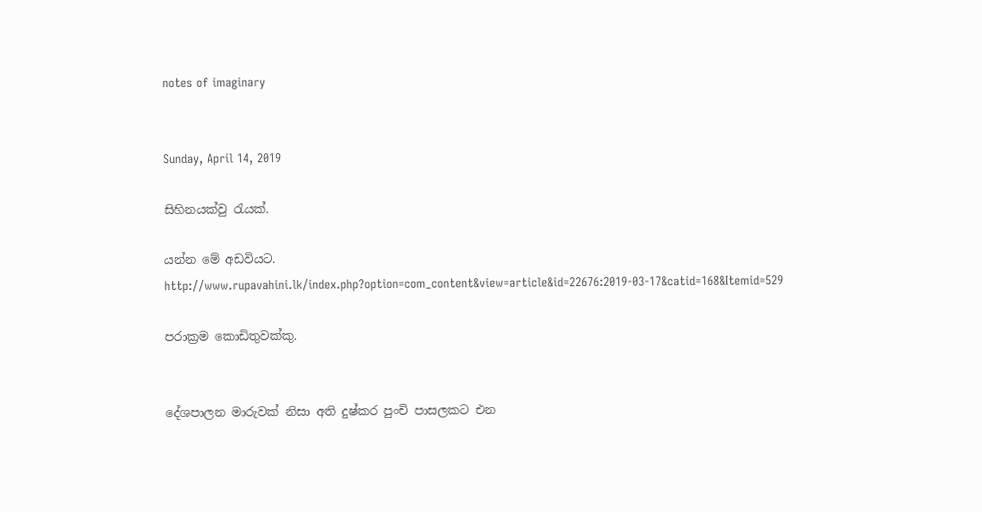notes of imaginary


Sunday, April 14, 2019

සිහිනයක්වු රැයක්.

යන්න මේ අඩවියට.
http://www.rupavahini.lk/index.php?option=com_content&view=article&id=22676:2019-03-17&catid=168&Itemid=529

පරාක්‍රම කොඩිතුවක්කු.


දේශපාලන මාරුවක් නිසා අති දුෂ්කර පුංචි පාසලකට එන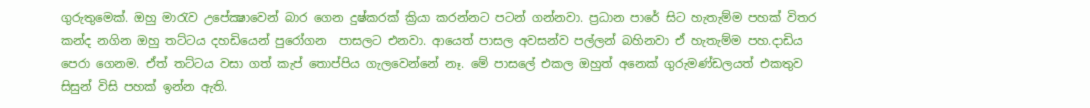ගුරුතුමෙක්. ඔහු මාරැව උපේක්‍ෂාවෙන් බාර ගෙන දුෂ්කරක් ක්‍රියා කරන්නට පටන් ගන්නවා. ප්‍රධාන පාරේ සිට හැතැම්ම පහක් විතර කන්ද නගින ඔහු තට්ටය දහඩියෙන් පුරෝගන  පාසලට එනවා. ආයෙත් පාසල අවසන්ව පල්ලන් බහිනවා ඒ හැතැම්ම පහ.දාඩිය පෙරා ගෙනම. ඒත් තට්ටය වසා ගත් කැප් තොප්පිය ගැලවෙන්නේ නෑ. මේ පාසලේ එකල ඔහුත් අනෙක් ගුරුමණ්ඩලයත් එකතුව සිසුන් විසි පහක් ඉන්න ඇති.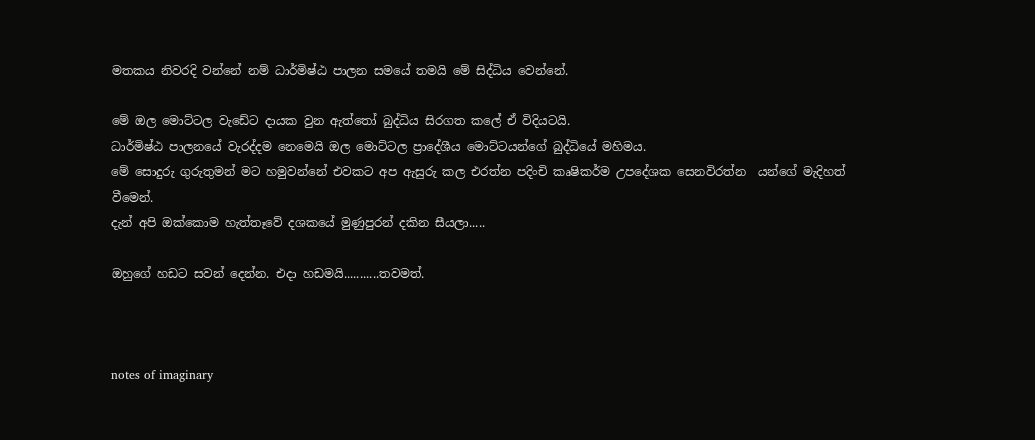මතකය නිවරදි වන්නේ නම් ධාර්මිෂ්ඨ පාලන සමයේ තමයි මේ සිද්ධිය වෙන්නේ.

මේ ඔල මොට්ටල වැඩේට දායක වුන ඇත්තෝ බුද්ධිය සිරගත කලේ ඒ විදියටයි.
ධාර්මිෂ්ඨ පාලනයේ වැරද්දම නෙමෙයි ඔල මොට්ටල ප්‍රාදේශීය මොට්ටයන්ගේ බුද්ධියේ මහිමය.
මේ සොදුරු ගුරුතුමන් මට හමුවන්නේ එවකට අප ඇසුරු කල එරත්න පදිංචි කෘෂිකර්ම උපදේශක සෙනවිරත්න  යන්ගේ මැදිහත් වීමෙන්.
දැන් අපි ඔක්කොම හැත්තෑවේ දශකයේ මුණුපුරන් දකින සීයලා.....

ඔහුගේ හඩට සවන් දෙන්න. එදා හඩමයි...........තවමත්.



notes of imaginary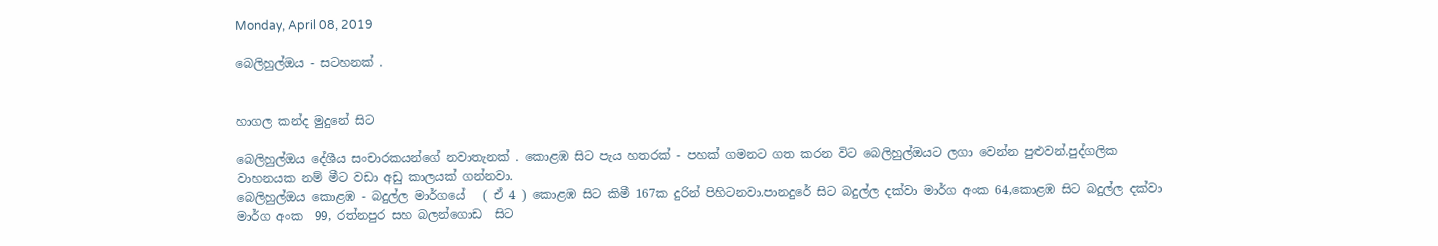Monday, April 08, 2019

බෙලිහුල්ඔය - සටහනක් .


හාගල කන්ද මුදුනේ සිට

බෙලිහුල්ඔය දේශීය සංචාරකයන්ගේ නවාතැනක් . කොළඹ සිට පැය හතරක් - පහක් ගමනට ගත කරන විට බෙලිහුල්ඔයට ලගා වෙන්න පුළුවන්.පුද්ගලික වාහනයක නම් මීට වඩා අඩු කාලයක් ගන්නවා.
බෙලිහුල්ඔය කොළඹ - බදුල්ල මාර්ගයේ   ( ඒ 4 ) කොළඹ සිට කිමී 167ක දුරින් පිහිටනවා.පානදුරේ සිට බදුල්ල දක්වා මාර්ග අංක 64,කොළඹ සිට බදුල්ල දක්වා මාර්ග අංක  99, රත්නපුර සහ බලන්ගොඩ  සිට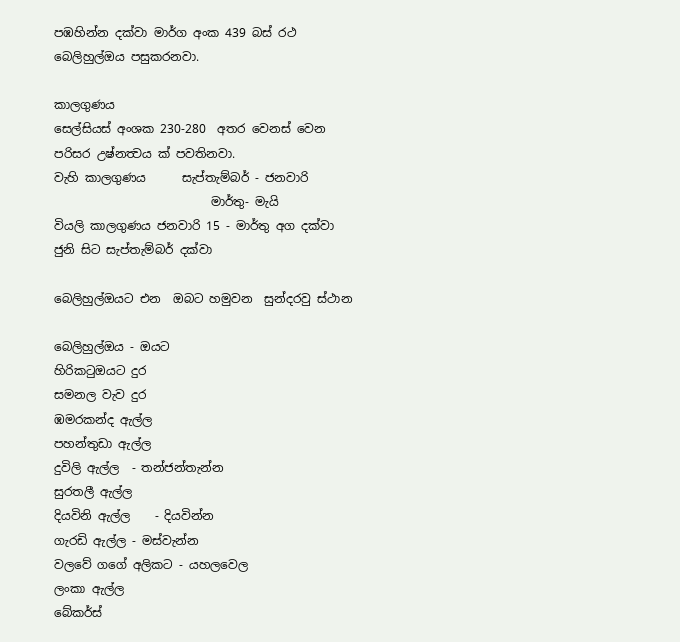පඹහින්න දක්වා මාර්ග අංක 439 බස් රථ බෙලිහුල්ඔය පසුකරනවා.

කාලගුණය
සෙල්සියස් අංශක 230-280  අතර වෙනස් වෙන පරිසර උෂ්නත්‍වය ක් පවතිනවා.
වැහි කාලගුණය      සැප්තැම්බර් - ජනවාරි
                          මාර්තු- මැයි
වියලි කාලගුණය ජනවාරි 15 - මාර්තු අග දක්වා
ජුනි සිට සැප්තැම්බර් දක්වා

බෙලිහුල්ඔයට එන  ඔබට හමුවන  සුන්දරවු ස්ථාන

බෙලිහුල්ඔය - ඔයට
හිරිකටුඔයට දුර
සමනල වැව දුර
ඹමරකන්ද ඇල්ල
පහන්තුඩා ඇල්ල
දුවිලි ඇල්ල  - තන්ජන්තැන්න
සුරතලී ඇල්ල
දියවිනි ඇල්ල    - දියවින්න
ගැරඩි ඇල්ල - මස්වැන්න
වලවේ ගගේ අලිකට - යහලවෙල
ලංකා ඇල්ල
බේකර්ස්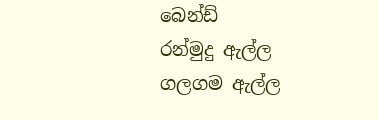බෙන්ඩ්
රන්මුදු ඇල්ල
ගලගම ඇල්ල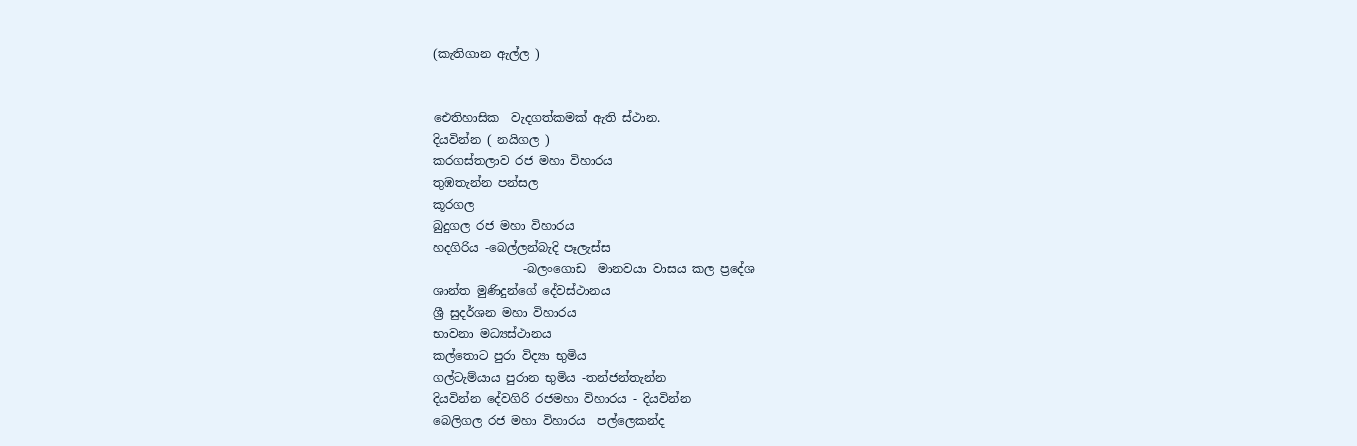(කැතිගාන ඇල්ල )


ඓතිහාසික  වැදගත්කමක් ඇති ස්ථාන.
දියවින්න ( නයිගල )
කරගස්තලාව රජ මහා විහාරය
තුඹතැන්න පන්සල
කූරගල
බුදුගල රජ මහා විහාරය
හදගිරිය -බෙල්ලන්බැදි පෑලැස්ස
               -බලංගොඩ  මානවයා වාසය කල ප්‍රදේශ
ශාන්ත මුණිදුන්ගේ දේවස්ථානය
ශ්‍රී සුදර්ශන මහා විහාරය
භාවනා මධ්‍යස්ථානය
කල්තොට පුරා විද්‍යා භුමිය
ගල්ටැම්යාය පුරාන භුමිය -තන්ජන්තැන්න
දියවින්න දේවගිරි රජමහා විහාරය - දියවින්න
බෙලිගල රජ මහා විහාරය  පල්ලෙකන්ද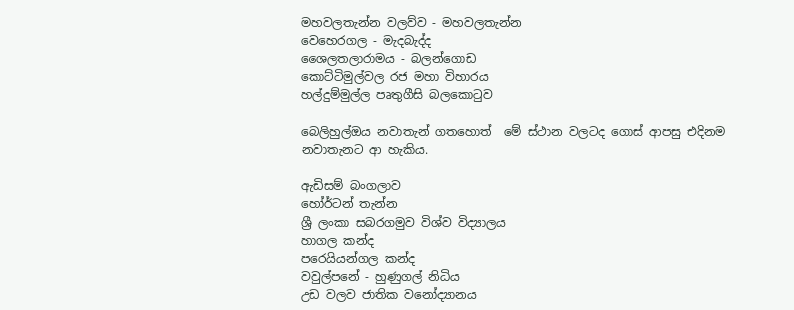මහවලතැන්න වලව්ව - මහවලතැන්න
වෙහෙරගල - මැදබැද්ද
ශෛලතලාරාමය - බලන්ගොඩ
කොට්ටිමුල්වල රජ මහා විහාරය
හල්දුම්මුල්ල පෘතුගීසි බලකොටුව

බෙලිහුල්ඔය නවාතැන් ගතහොත්  මේ ස්ථාන වලටද ගොස් ආපසු එදිනම නවාතැනට ආ හැකිය.

ඇඩිසම් බංගලාව
හෝර්ටන් තැන්න
ශ්‍රී ලංකා සබරගමුව විශ්ව විද්‍යාලය
හාගල කන්ද
පරෙයියන්ගල කන්ද
වවුල්පනේ - හුණුගල් නිධිය
උඩ වලව ජාතික වනෝද්‍යානය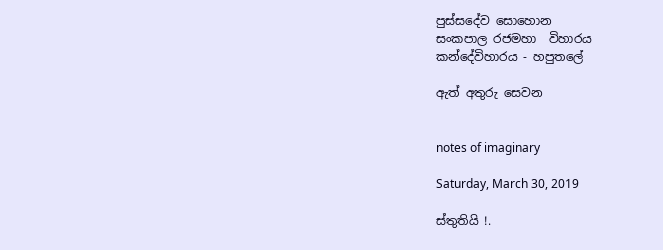පුස්සදේව සොහොන
සංකපාල රජමහා  විහාරය
කන්දේවිහාරය - හපුතලේ

ඇත් අතුරු සෙවන


notes of imaginary

Saturday, March 30, 2019

ස්තුතියි !.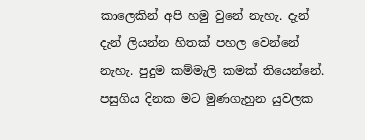කාලෙකින් අපි හමු වුනේ නැහැ. දැන් දැන් ලියන්න හිතක් පහල වෙන්නේ නැහැ. පුදුම කම්මැලි කමක් තියෙන්නේ.
පසුගිය දිනක මට මුණගැහුන යුවලක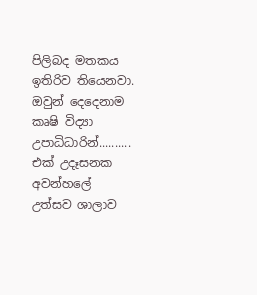පිලිබද මතකය ඉතිරිව තියෙනවා.
ඔවුන් දෙදෙනාම කෘෂි විද්‍යා උපාධිධාරින්..........
එක් උදෑසනක  අවන්හලේ උත්සව ශාලාව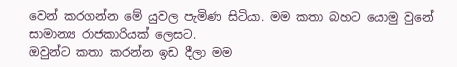වෙන් කරගන්න මේ යුවල පැමිණ සිටියා. මම කතා බහට යොමු වුනේ සාමාන්‍ය රාජකාරියක් ලෙසට.
ඔවුන්ට කතා කරන්න ඉඩ දීලා මම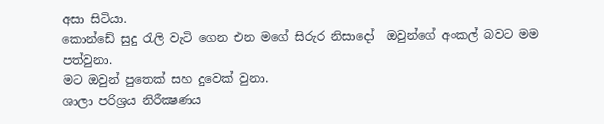අසා සිටියා.
කොන්ඩේ සුදු රැලි වැටි ගෙන එන මගේ සිරුර නිසාදෝ  ඔවුන්ගේ අංකල් බවට මම පත්වුනා.
මට ඔවුන් පුතෙක් සහ දුවෙක් වුනා.
ශාලා පරිශ්‍රය නිරීක්‍ෂණය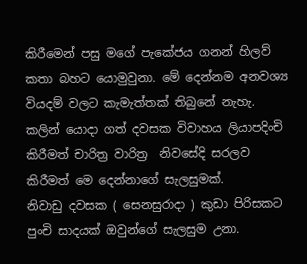කිරීමෙන් පසු මගේ පැකේජය ගනන් හිලව් කතා බහට යොමුවුනා. මේ දෙන්නම අනවශ්‍ය වියදම් වලට කැමැත්තක් තිබුනේ නැහැ.
කලින් යොදා ගත් දවසක විවාහය ලියාපදිංචි කිරීමත් චාරිත්‍ර වාරිත්‍ර  නිවසේදි සරලව කිරීමත් මෙ දෙන්නාගේ සැලසුමක්.
නිවාඩු දවසක ( සෙනසුරාදා ) කුඩා පිරිසකට පුංචි සාදයක් ඔවුන්ගේ සැලසුම උනා.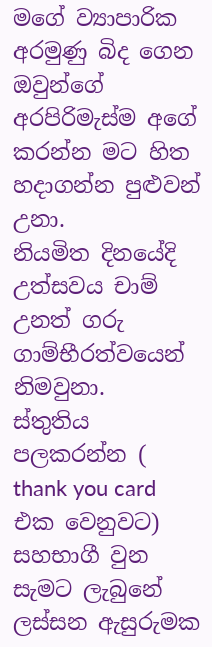මගේ ව්‍යාපාරික අරමුණු බිද ගෙන ඔවුන්ගේ අරපිරිමැස්ම අගේ කරන්න මට හිත හදාගන්න පුළුවන් උනා.
නියමිත දිනයේදි  උත්සවය චාම් උනත් ගරු ගාම්භීරත්වයෙන් නිමවුනා.
ස්තුතිය පලකරන්න ( thank you card එක වෙනුවට) සහභාගී වුන සැමට ලැබුනේ ලස්සන ඇසුරුමක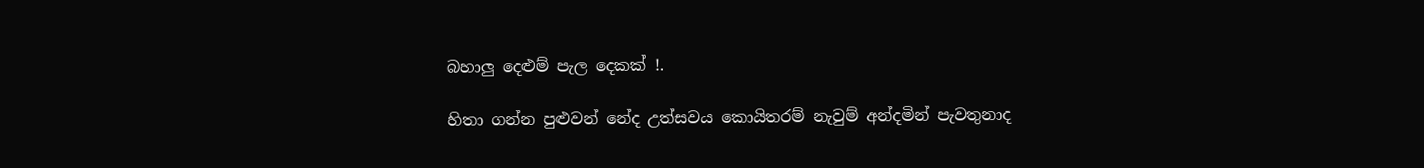බහාලු දෙළුම් පැල දෙකක් !.

හිතා ගන්න පුළුවන් නේද උත්සවය කොයිතරම් නැවුම් අන්දමින් පැවතුනාද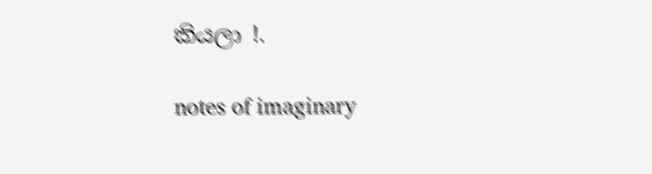කියලා !.

notes of imaginary